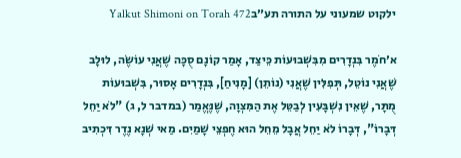ילקוט שמעוני על התורה תע״בYalkut Shimoni on Torah 472

א׳חֹמֶר בִּנְדָרִים מִבִּשְׁבוּעוֹת כֵּיצַד, אָמַר קוֹנָם סֻכָּה שֶׁאֲנִי עוֹשֶׂה, לוּלָב שֶׁאֲנִי נוֹטֵל, תְּפִלִּין שֶׁאֲנִי (נוֹתֵן) [מָנִיחַ], בִּנְדָרִים אָסוּר, בִּשְׁבוּעוֹת מֻתָּר, שֶׁאֵין נִשְׁבָּעִין לְבַטֵּל אֶת הַמִּצְוָה, שֶׁנֶּאֱמַר (במדבר ל, ג) "לֹא יַחֵל דְּבָרוֹ", דְּבָרוֹ לֹא יַחֵל אֲבָל מֵחֵל הוּא חֶפְצֵי שָׁמַיִם. מַאי שְׁנָא נֶדֶר דִּכְתִיב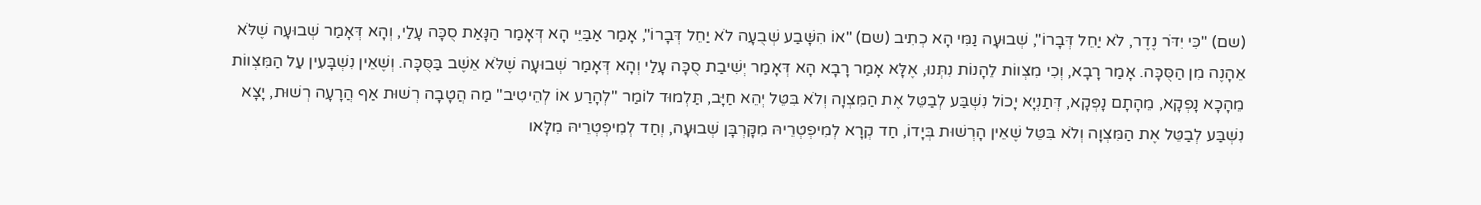(שם) "כִּי יִדֹּר נֶדֶר, לֹא יַחֵל דְּבָרוֹ", שְׁבוּעָה נַמִּי הָא כְתִיב (שם) "אוֹ הִשָּׁבַע שְׁבֻעָה לֹא יַחֵל דְּבָרוֹ", אָמַר אַבַּיֵּי הָא דְּאָמַר הַנָּאַת סֻכָּה עָלַי, וְהָא דְּאָמַר שְׁבוּעָה שֶׁלֹּא אֵהָנֶה מִן הַסֻּכָּה. אָמַר רָבָא, וְכִי מִצְווֹת לֵהָנוֹת נִתְּנוּ, אֶלָּא אָמַר רָבָא הָא דְּאָמַר יְשִׁיבַת סֻכָּה עָלַי וְהָא דְּאָמַר שְׁבוּעָה שֶׁלֹּא אֵשֶׁב בַּסֻּכָּה. וְשֶׁאֵין נִשְׁבָּעִין עַל הַמִּצְווֹת מֵהָכָא נָפְקָא, מֵהָתָם נָפְקָא, דְּתַנְיָא יָכוֹל נִשְׁבַּע לְבַטֵּל אֶת הַמִּצְוָה וְלֹא בִּטֵּל יְהֵא חַיָּב, תַּלְמוּד לוֹמַר "לְהָרַע אוֹ לְהֵיטִיב" מַה הֲטָבָה רְשׁוּת אַף הֲרָעָה רְשׁוּת, יָצָא נִשְׁבַּע לְבַטֵּל אֶת הַמִּצְוָה וְלֹא בִּטֵּל שֶׁאֵין הָרְשׁוּת בְּיָדוֹ, חַד קְרָא לְמִיפְטְרֵיהּ מִקָּרְבָּן שְׁבוּעָה, וְחַד לְמִיפְטְרֵיהּ מִלָּאו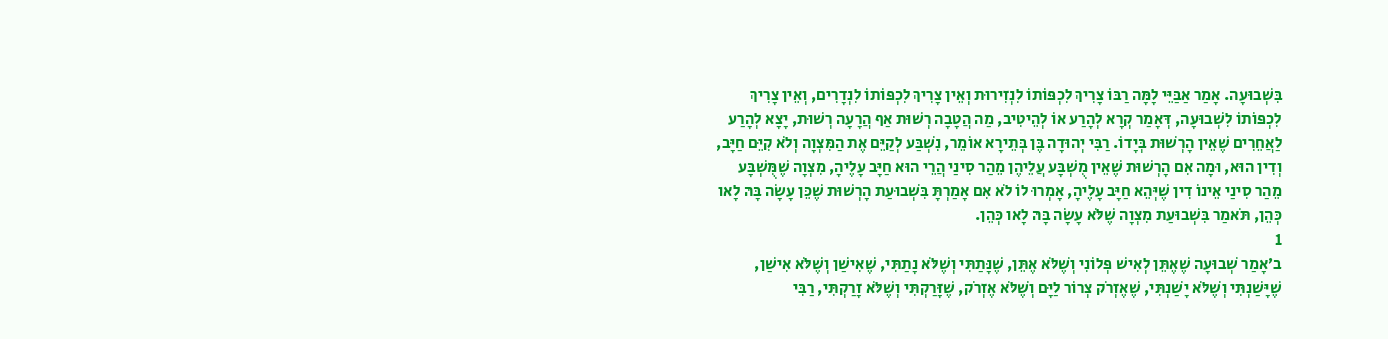בִּשְׁבוּעָה. אָמַר אַבַּיֵּי לָמָּה רַבּוֹ צָרִיךְ לִכְפּוֹתוֹ לִנְזִירוּת וְאֵין צָרִיךְ לִכְפּוֹתוֹ לִנְדָרִים, וְאֵין צָרִיךְ לִכְפּוֹתוֹ לִשְׁבוּעָה, דְּאָמַר קְרָא לְהָרַע אוֹ לְהֵיטִיב, מַה הֲטָבָה רְשׁוּת אַף הֲרָעָה רְשׁוּת, יָצָא לְהָרַע לַאֲחֵרִים שֶׁאֵין הָרְשׁוּת בְּיָדוֹ. רַבִּי יְהוּדָה בֶּן בְּתֵירָא אוֹמֵר, נִשְׁבַּע לְקַיֵּם אֶת הַמִּצְוָה וְלֹא קִיֵּם חַיָּב, וְדִין הוּא, וּמָה אִם הָרְשׁוּת שֶׁאֵין מֻשְׁבָּע עֲלֵיהֶן מֵהַר סִינַי הֲרֵי הוּא חַיָּב עָלֶיהָ, מִצְוָה שֶׁמֻּשְׁבָּע מֵהַר סִינַי אֵינוֹ דִין שֶׁיְּהֵא חַיָּב עָלֶיהָ, אָמְרוּ לוֹ לֹא אִם אָמַרְתָּ בִּשְׁבוּעַת הָרְשׁוּת שֶׁכֵּן עָשָׂה בָּהּ לָאו כְּהֵן, תֹּאמַר בִּשְׁבוּעַת מִצְוָה שֶׁלֹּא עָשָׂה בָּהּ לָאו כְּהֵן.
1
ב׳אָמַר שְׁבוּעָה שֶׁאֶתֵּן לְאִישׁ פְּלוֹנִי וְשֶׁלֹּא אֶתֵּן, שֶׁנָּתַתִּי וְשֶׁלֹּא נָתַתִּי, שֶׁאִישַׁן וְשֶׁלֹּא אִישַׁן, שֶׁיָּשַׁנְתִּי וְשֶׁלֹּא יָשַׁנְתִּי, שֶׁאֶזְרֹק צְרוֹר לַיָּם וְשֶׁלֹּא אֶזְרֹק, שֶׁזָּרַקְתִּי וְשֶׁלֹּא זָרַקְתִּי, רַבִּי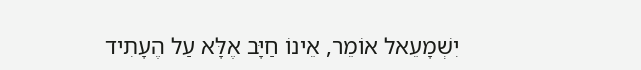יִשְׁמָעֵאל אוֹמֵר, אֵינוֹ חַיָּב אֶלָּא עַל הֶעָתִיד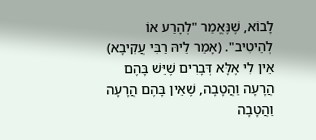לָבוֹא, שֶׁנֶּאֱמַר "לְהָרַע אוֹ לְהֵיטִיב". (אָמַר לֵיהּ רַבִּי עֲקִיבָא) אֵין לִי אֶלָּא דְּבָרִים שֶׁיֵּשׁ בָּהֶם הֲרָעָה וַהֲטָבָה, שֶׁאֵין בָּהֶם הֲרָעָה וַהֲטָבָה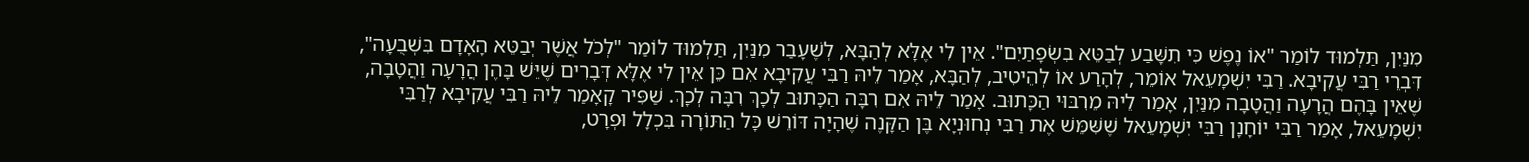מִנַּיִן, תַּלְמוּד לוֹמַר "אוֹ נֶפֶשׁ כִּי תִשָּׁבַע לְבַטֵּא בִשְׂפָתַיִם". אֵין לִי אֶלָּא לְהַבָּא, לְשֶׁעָבַר מִנַּיִן, תַּלְמוּד לוֹמַר "לְכֹל אֲשֶׁר יְבַטֵּא הָאָדָם בִּשְׁבֻעָה", דִּבְרֵי רַבִּי עֲקִיבָא. רַבִּי יִשְׁמָעֵאל אוֹמֵר, לְהָרַע אוֹ לְהֵיטִיב, לְהַבָּא, אָמַר לֵיהּ רַבִּי עֲקִיבָא אִם כֵּן אֵין לִי אֶלָּא דְּבָרִים שֶׁיֵּשׁ בָּהֶן הֲרָעָה וַהֲטָבָה, שֶׁאֵין בָּהֶם הֲרָעָה וַהֲטָבָה מִנַּיִן, אָמַר לֵיהּ מֵרִבּוּי הַכָּתוּב. אָמַר לֵיהּ אִם רִבָּה הַכָּתוּב לְכָךְ רִבָּה לְכָךְ. שַׁפִּיר קָאָמַר לֵיהּ רַבִּי עֲקִיבָא לְרַבִּי יִשְׁמָעֵאל, אָמַר רַבִּי יוֹחָנָן רַבִּי יִשְׁמָעֵאל שֶׁשִּׁמֵּשׁ אֶת רַבִּי נְחוּנְיָא בֶּן הַקָּנֶה שֶׁהָיָה דּוֹרֵשׁ כָּל הַתּוֹרָה בִּכְלָל וּפְרָט,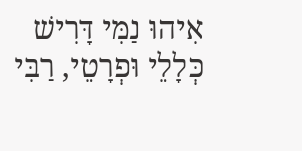אִיהוּ נַמִּי דָּרִישׁ כְּלָלֵי וּפְרָטֵי, רַבִּי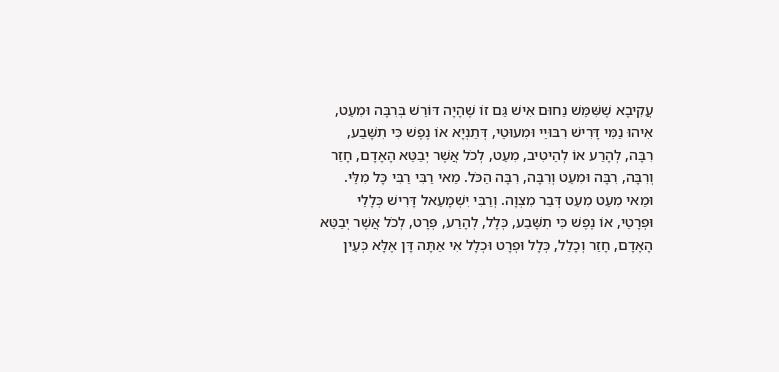עֲקִיבָא שֶׁשִּׁמֵּשׁ נַחוּם אִישׁ גַּם זוֹ שֶׁהָיָה דּוֹרֵשׁ בְּרִבָּה וּמִעֵט, אִיהוּ נַמִּי דָּרִישׁ רִבּוּיֵי וּמִעוּטֵי, דְּתַנְיָא אוֹ נֶפֶשׁ כִּי תִשָּׁבַע, רִבָּה, לְהָרַע אוֹ לְהֵיטִיב, מִעֵט, לְכֹל אֲשֶׁר יְבַטֵּא הָאָדָם, חָזַר וְרִבָּה, רִבָּה וּמִעֵט וְרִבָּה, רִבָּה הַכֹּל. מַאי רַבִּי רַבִּי כָּל מִלֵּי. וּמַאי מִעֵט מִעֵט דְּבַר מִצְוָה. וְרַבִּי יִשְׁמָעֵאל דָּרִישׁ כְּלָלֵי וּפְרָטֵי, אוֹ נֶפֶשׁ כִּי תִשָּׁבַע, כְּלָל, לְהָרַע, פְּרָט, לְכֹל אֲשֶׁר יְבַטֵּא הָאָדָם, חָזַר וְכָלַל, כְּלָל וּפְרָט וּכְלָל אִי אַתָּה דָּן אֶלָּא כְּעֵין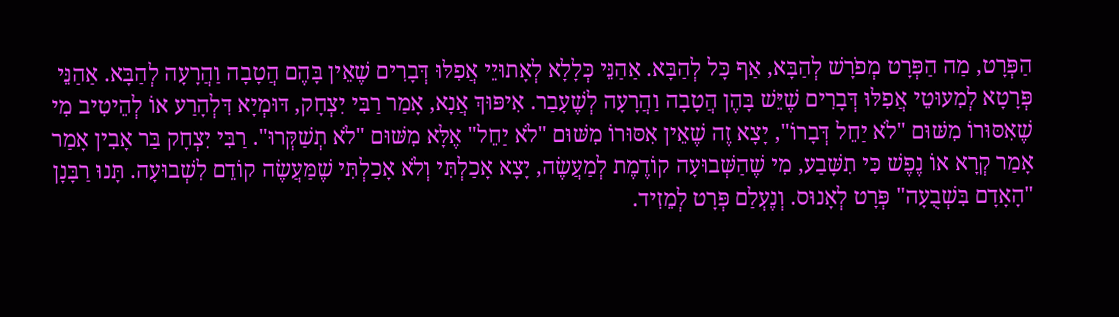הַפְּרָט, מַה הַפְּרָט מְפֹרָשׁ לְהַבָּא, אַף כָּל לְהַבָּא. אַהַנֵּי כְּלָלָא לְאָתוּיֵי אֲפִלּוּ דְּבָרִים שֶׁאֵין בָּהֶם הֲטָבָה וַהֲרָעָה לְהַבָּא. אַהַנֵּי פְּרָטָא לְמִעוּטֵי אֲפִלּוּ דְּבָרִים שֶׁיֵּשׁ בָּהֶן הֲטָבָה וַהֲרָעָה לְשֶׁעָבַר. אִיפּוּךְ אֲנָא, אָמַר רַבִּי יִצְחָק, דּוּמְיָא דִּלְהָרַע אוֹ לְהֵיטִיב מִי שֶׁאִסּוּרוֹ מִשּׁוּם "לֹא יַחֵל דְּבָרוֹ", יָצָא זֶה שֶׁאֵין אִסּוּרוֹ מִשּׁוּם "לֹא יַחֵל" אֶלָּא מִשּׁוּם "לֹא תְשַׁקְּרוּ". רַבִּי יִצְחָק בַּר אָבִין אָמַר אָמַר קְרָא אוֹ נֶפֶשׁ כִּי תִשָּׁבַע, מִי שֶׁהַשְּׁבוּעָה קוֹדֶמֶת לְמַעֲשֶׂה, יָצָא אָכַלְתִּי וְלֹא אָכַלְתִּי שֶׁמַּעֲשֶׂה קוֹדֵם לִשְׁבוּעָה. תָּנוּ רַבָּנָן "הָאָדָם בִּשְׁבֻעָה" פְּרָט לְאָנוּס. וְנֶעְלַם פְּרָט לְמֵזִיד.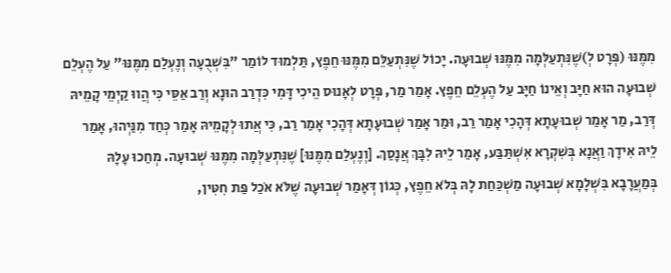מִמֶּנּוּ (פְּרָט לְ)שֶׁנִּתְעַלְּמָה מִמֶּנּוּ שְׁבוּעָה. יָכוֹל שֶׁנִּתְעַלֵּם מִמֶּנּוּ חֵפֶץ, תַּלְמוּד לוֹמַר "בִּשְׁבֻעָה וְנֶעְלַם מִמֶּנּוּ" עַל הֶעְלֵם שְׁבוּעָה הוּא חַיָּב וְאֵינוֹ חַיָּב עַל הֶעְלֵם חֵפֶץ. אָמַר מַר, פְּרָט לְאָנוּס הֵיכִי דָּמִי כִּדְרַב הוּנָא וְרַב אַסֵּי כִּי הֲווּ קַיְמֵי קָמֵיהּ דְּרַב, מַר אָמַר שְׁבוּעָתָא דְּהָכִי אָמַר רַב, וּמַר אָמַר שְׁבוּעָתָא דְּהָכִי אָמַר רַב, כִּי אֲתוּ לְקָמֵיהּ אָמַר כְּחַד מִנַּיְהוּ, אָמַר לֵיהּ אִידָךְ וַאֲנָא בְּשִׁקְרָא אִשְׁתַּבַּע, אָמַר לֵיהּ לִבָּךְ אֲנָסַךְ. [וְנֶעְלַם מִמֶּנּוּ] שֶׁנִּתְעַלְּמָה מִמֶּנּוּ שְׁבוּעָה. מְחַכוּ עָלָהּ בְּמַעֲרָבָא בִּשְׁלָמָא שְׁבוּעָה מַשְׁכַּחַת לָהּ בְּלֹא חֵפֶץ, כְּגוֹן דְּאָמַר שְׁבוּעָה שֶׁלֹּא אֹכַל פַּת חִטִּין,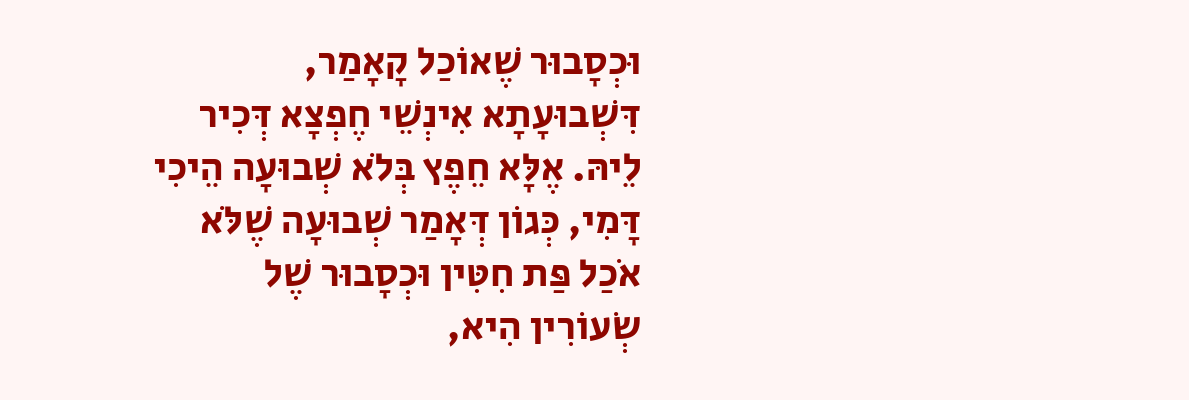וּכְסָבוּר שֶׁאוֹכַל קָאָמַר, דִּשְׁבוּעָתָא אִינְשֵׁי חֶפְצָא דְּכִיר לֵיהּ. אֶלָּא חֵפֶץ בְּלֹא שְׁבוּעָה הֵיכִי דָּמִי, כְּגוֹן דְּאָמַר שְׁבוּעָה שֶׁלֹּא אֹכַל פַּת חִטִּין וּכְסָבוּר שֶׁל שְׂעוֹרִין הִיא,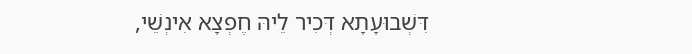דִּשְׁבוּעָתָא דְּכִיר לֵיהּ חֶפְצָא אִינְשֵׁי,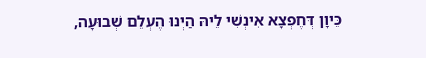כֵּיוָן דְּחֶפְצָא אִינְשִׁי לֵיהּ הַיְנוּ הֶעְלֵם שְׁבוּעָה,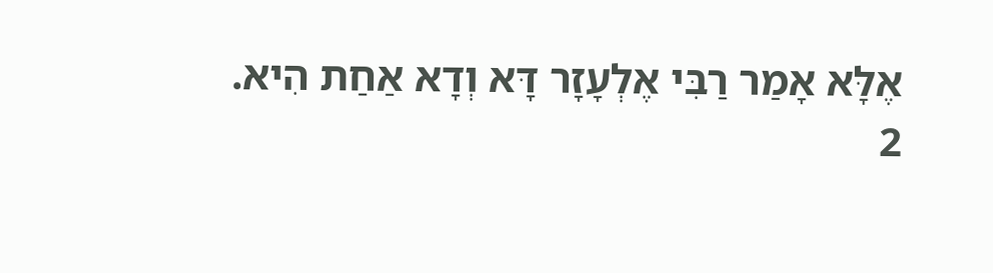אֶלָּא אָמַר רַבִּי אֶלְעָזָר דָּא וְדָא אַחַת הִיא.
2